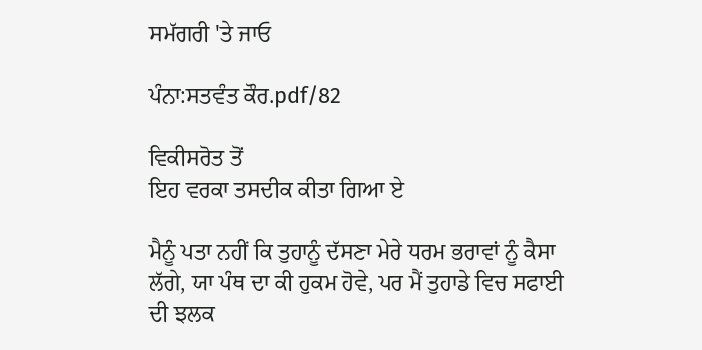ਸਮੱਗਰੀ 'ਤੇ ਜਾਓ

ਪੰਨਾ:ਸਤਵੰਤ ਕੌਰ.pdf/82

ਵਿਕੀਸਰੋਤ ਤੋਂ
ਇਹ ਵਰਕਾ ਤਸਦੀਕ ਕੀਤਾ ਗਿਆ ਏ

ਮੈਨੂੰ ਪਤਾ ਨਹੀਂ ਕਿ ਤੁਹਾਨੂੰ ਦੱਸਣਾ ਮੇਰੇ ਧਰਮ ਭਰਾਵਾਂ ਨੂੰ ਕੈਸਾ ਲੱਗੇ, ਯਾ ਪੰਥ ਦਾ ਕੀ ਹੁਕਮ ਹੋਵੇ, ਪਰ ਮੈਂ ਤੁਹਾਡੇ ਵਿਚ ਸਫਾਈ ਦੀ ਝਲਕ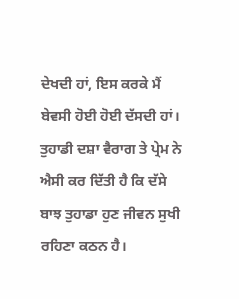ਦੇਖਦੀ ਹਾਂ, ਇਸ ਕਰਕੇ ਮੈਂ ਬੇਵਸੀ ਹੋਈ ਹੋਈ ਦੱਸਦੀ ਹਾਂ। ਤੁਹਾਡੀ ਦਸ਼ਾ ਵੈਰਾਗ ਤੇ ਪ੍ਰੇਮ ਨੇ ਐਸੀ ਕਰ ਦਿੱਤੀ ਹੈ ਕਿ ਦੱਸੇ ਬਾਝ ਤੁਹਾਡਾ ਹੁਣ ਜੀਵਨ ਸੁਖੀ ਰਹਿਣਾ ਕਠਨ ਹੈ।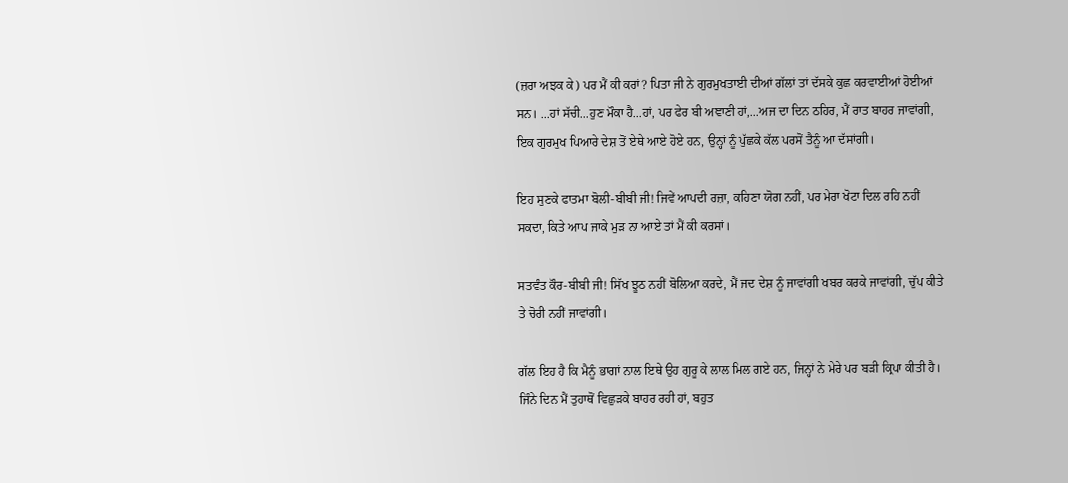(ਜ਼ਰਾ ਅਝਕ ਕੇ) ਪਰ ਮੈਂ ਕੀ ਕਰਾਂ? ਪਿਤਾ ਜੀ ਨੇ ਗੁਰਮੁਖਤਾਈ ਦੀਆਂ ਗੱਲਾਂ ਤਾਂ ਦੱਸਕੇ ਕੁਛ ਕਰਵਾਈਆਂ ਹੋਈਆਂ ਸਨ। ...ਹਾਂ ਸੱਚੀ...ਹੁਣ ਮੌਕਾ ਹੈ...ਹਾਂ, ਪਰ ਫੇਰ ਬੀ ਅਞਾਣੀ ਹਾਂ,...ਅਜ ਦਾ ਦਿਨ ਠਹਿਰ, ਮੈਂ ਰਾਤ ਬਾਹਰ ਜਾਵਾਂਗੀ, ਇਕ ਗੁਰਮੁਖ ਪਿਆਰੇ ਦੇਸ਼ ਤੋਂ ਏਥੇ ਆਏ ਹੋਏ ਹਨ, ਉਨ੍ਹਾਂ ਨੂੰ ਪੁੱਛਕੇ ਕੱਲ ਪਰਸੋਂ ਤੈਨੂੰ ਆ ਦੱਸਾਂਗੀ।

ਇਹ ਸੁਣਕੇ ਫਾਤਮਾ ਬੋਲੀ-ਬੀਬੀ ਜੀ! ਜਿਵੇਂ ਆਪਦੀ ਰਜ਼ਾ, ਕਹਿਣਾ ਯੋਗ ਨਹੀਂ, ਪਰ ਮੇਰਾ ਖੋਟਾ ਦਿਲ ਰਹਿ ਨਹੀਂ ਸਕਦਾ, ਕਿਤੇ ਆਪ ਜਾਕੇ ਮੁੜ ਨਾ ਆਏ ਤਾਂ ਮੈਂ ਕੀ ਕਰਸਾਂ।

ਸਤਵੰਤ ਕੌਰ-ਬੀਬੀ ਜੀ! ਸਿੱਖ ਝੂਠ ਨਹੀਂ ਬੋਲਿਆ ਕਰਦੇ, ਮੈਂ ਜਦ ਦੇਸ਼ ਨੂੰ ਜਾਵਾਂਗੀ ਖਬਰ ਕਰਕੇ ਜਾਵਾਂਗੀ, ਚੁੱਪ ਕੀਤੇ ਤੇ ਚੋਰੀ ਨਹੀਂ ਜਾਵਾਂਗੀ।

ਗੱਲ ਇਹ ਹੈ ਕਿ ਮੈਨੂੰ ਭਾਗਾਂ ਨਾਲ ਇਥੇ ਉਹ ਗੁਰੂ ਕੇ ਲਾਲ ਮਿਲ ਗਏ ਹਨ, ਜਿਨ੍ਹਾਂ ਨੇ ਮੇਰੇ ਪਰ ਬੜੀ ਕ੍ਰਿਪਾ ਕੀਤੀ ਹੈ। ਜਿੰਨੇ ਦਿਨ ਮੈਂ ਤੁਹਾਥੋਂ ਵਿਛੁੜਕੇ ਬਾਹਰ ਰਹੀ ਹਾਂ, ਬਹੁਤ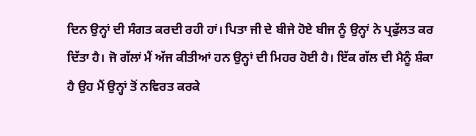ਦਿਨ ਉਨ੍ਹਾਂ ਦੀ ਸੰਗਤ ਕਰਦੀ ਰਹੀ ਹਾਂ। ਪਿਤਾ ਜੀ ਦੇ ਬੀਜੇ ਹੋਏ ਬੀਜ ਨੂੰ ਉਨ੍ਹਾਂ ਨੇ ਪ੍ਰਫੁੱਲਤ ਕਰ ਦਿੱਤਾ ਹੈ। ਜੋ ਗੱਲਾਂ ਮੈਂ ਅੱਜ ਕੀਤੀਆਂ ਹਨ ਉਨ੍ਹਾਂ ਦੀ ਮਿਹਰ ਹੋਈ ਹੈ। ਇੱਕ ਗੱਲ ਦੀ ਮੈਨੂੰ ਸ਼ੰਕਾ ਹੈ ਉਹ ਮੈਂ ਉਨ੍ਹਾਂ ਤੋਂ ਨਵਿਰਤ ਕਰਕੇ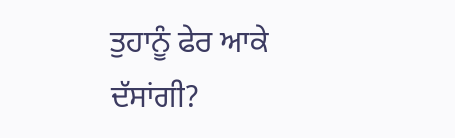ਤੁਹਾਨੂੰ ਫੇਰ ਆਕੇ ਦੱਸਾਂਗੀ?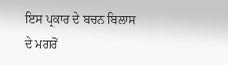ਇਸ ਪ੍ਰਕਾਰ ਦੇ ਬਚਨ ਬਿਲਾਸ ਦੇ ਮਗਰੋਂ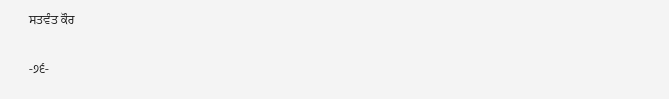ਸਤਵੰਤ ਕੌਰ

-੭੬-